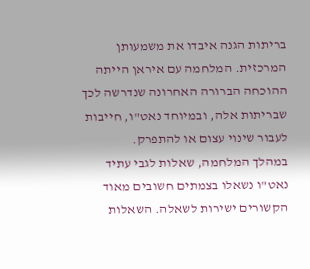בריתות הגנה איבדו את משמעותן המרכזית. המלחמה עם איראן הייתה ההוכחה הברורה האחרונה שנדרשה לכך שבריתות אלה, ובמיוחד נאט"ו, חייבות לעבור שינוי עצום או להתפרק.
במהלך המלחמה, שאלות לגבי עתיד נאט"ו נשאלו בצמתים חשובים מאוד הקשורים ישירות לשאלה. השאלות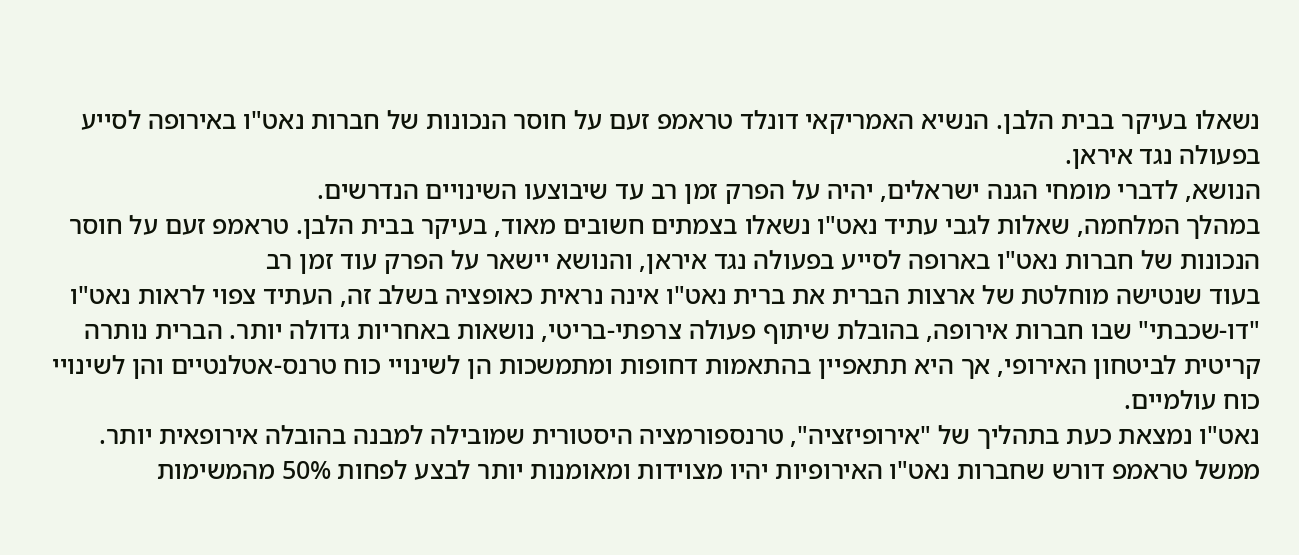נשאלו בעיקר בבית הלבן. הנשיא האמריקאי דונלד טראמפ זעם על חוסר הנכונות של חברות נאט"ו באירופה לסייע בפעולה נגד איראן.
הנושא, לדברי מומחי הגנה ישראלים, יהיה על הפרק זמן רב עד שיבוצעו השינויים הנדרשים.
במהלך המלחמה, שאלות לגבי עתיד נאט"ו נשאלו בצמתים חשובים מאוד, בעיקר בבית הלבן. טראמפ זעם על חוסר הנכונות של חברות נאט"ו בארופה לסייע בפעולה נגד איראן, והנושא יישאר על הפרק עוד זמן רב
בעוד שנטישה מוחלטת של ארצות הברית את ברית נאט"ו אינה נראית כאופציה בשלב זה, העתיד צפוי לראות נאט"ו "דו-שכבתי" שבו חברות אירופה, בהובלת שיתוף פעולה צרפתי-בריטי, נושאות באחריות גדולה יותר. הברית נותרה קריטית לביטחון האירופי, אך היא תתאפיין בהתאמות דחופות ומתמשכות הן לשינויי כוח טרנס-אטלנטיים והן לשינויי כוח עולמיים.
נאט"ו נמצאת כעת בתהליך של "אירופיזציה", טרנספורמציה היסטורית שמובילה למבנה בהובלה אירופאית יותר.
ממשל טראמפ דורש שחברות נאט"ו האירופיות יהיו מצוידות ומאומנות יותר לבצע לפחות 50% מהמשימות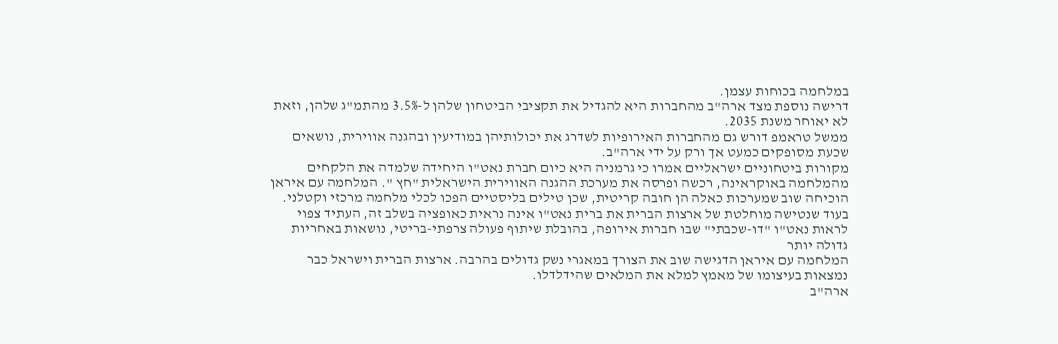במלחמה בכוחות עצמן.
דרישה נוספת מצד ארה"ב מהחברות היא להגדיל את תקציבי הביטחון שלהן ל-3.5% מהתמ"ג שלהן, וזאת לא יאוחר משנת 2035.
ממשל טראמפ דורש גם מהחברות האירופיות לשדרג את יכולותיהן במודיעין ובהגנה אווירית, נושאים שכעת מסופקים כמעט אך ורק על ידי ארה"ב.
מקורות ביטחוניים ישראליים אמרו כי גרמניה היא כיום חברת נאט"ו היחידה שלמדה את הלקחים מהמלחמה באוקראינה, רכשה ופרסה את מערכת ההגנה האווירית הישראלית "חץ ". המלחמה עם איראן הוכיחה שוב שמערכות כאלה הן חובה קריטית, שכן טילים בליסטיים הפכו לכלי מלחמה מרכזי וקטלני.
בעוד שנטישה מוחלטת של ארצות הברית את ברית נאט"ו אינה נראית כאופציה בשלב זה, העתיד צפוי לראות נאט"ו "דו-שכבתי" שבו חברות אירופה, בהובלת שיתוף פעולה צרפתי-בריטי, נושאות באחריות גדולה יותר
המלחמה עם איראן הדגישה שוב את הצורך במאגרי נשק גדולים בהרבה. ארצות הברית וישראל כבר נמצאות בעיצומו של מאמץ למלא את המלאים שהידלדלו.
ארה"ב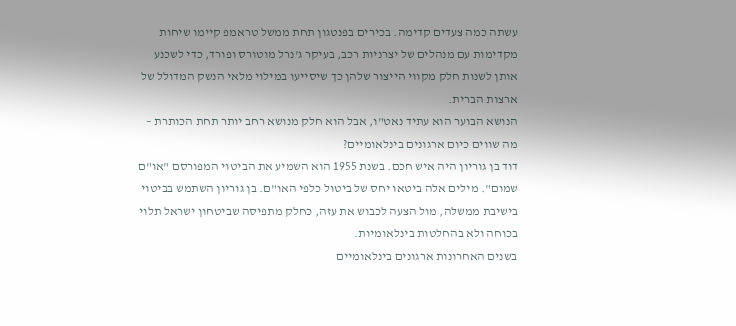עשתה כמה צעדים קדימה. בכירים בפנטגון תחת ממשל טראמפ קיימו שיחות מקדימות עם מנהלים של יצרניות רכב, בעיקר ג'נרל מוטורס ופורד, כדי לשכנע אותן לשנות חלק מקווי הייצור שלהן כך שיסייעו במילוי מלאי הנשק המדולל של ארצות הברית.
הנושא הבוער הוא עתיד נאט"ו, אבל הוא חלק מנושא רחב יותר תחת הכותרת – מה שווים כיום ארגונים בינלאומיים?
דוד בן גוריון היה איש חכם. בשנת 1955 הוא השמיע את הביטוי המפורסם "או"ם שמום". מילים אלה ביטאו יחס של ביטול כלפי האו"ם. בן גוריון השתמש בביטוי בישיבת ממשלה, מול הצעה לכבוש את עזה, כחלק מתפיסה שביטחון ישראל תלוי בכוחה ולא בהחלטות בינלאומיות.
בשנים האחרונות ארגונים בינלאומיים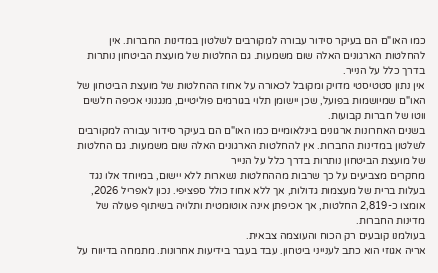כמו האו"ם הם בעיקר סידור עבורה למקורבים לשלטון במדינות החברות. אין להחלטות הארגונים האלה שום משמעות. גם החלטות של מועצת הביטחון נותרות בדרך כלל על הנייר.
אין נתון סטטיסטי מדויק ומקובל לכאורה על אחוז ההחלטות של מועצת הביטחון של האו"ם שמיושמות בפועל, שכן יישומן תלוי בגורמים פוליטיים, מנגנוני אכיפה חלשים ווטו של חברות קבועות.
בשנים האחרונות ארגונים בינלאומיים כמו האו"ם הם בעיקר סידור עבורה למקורבים לשלטון במדינות החברות. אין להחלטות הארגונים האלה שום משמעות. גם החלטות של מועצת הביטחון נותרות בדרך כלל על הנייר
מחקרים מצביעים על כך שרבות מההחלטות נשארות ללא יישום, במיוחד אלו נגד בעלות ברית של מעצמות גדולות, אך ללא אחוז כולל ספציפי. נכון לאפריל 2026, אומצו כ-2,819 החלטות, אך אכיפתן אינה אוטומטית ותלויה בשיתוף פעולה של מדינות החברות.
בעולמנו קובעים רק הכוח והעוצמה צבאית.
אריה אגוזי הוא כתב לענייני ביטחון. עבד בעבר בידיעות אחרונות. מתמחה בדיווח על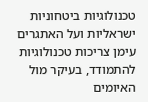טכנולוגיות ביטחוניות ישראליות ועל האתגרים עימן צריכות טכנולוגיות להתמודד, בעיקר מול האיומים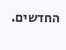החדשים.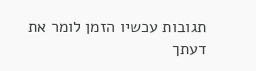תגובות עכשיו הזמן לומר את דעתך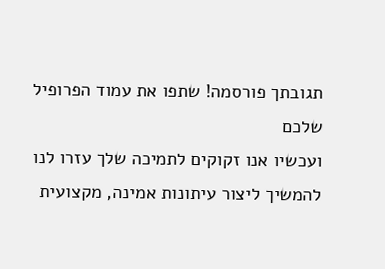תגובתך פורסמה! שתפו את עמוד הפרופיל שלכם
ועכשיו אנו זקוקים לתמיכה שלך עזרו לנו להמשיך ליצור עיתונות אמינה, מקצועית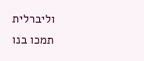וליברלית
תמכו בנו